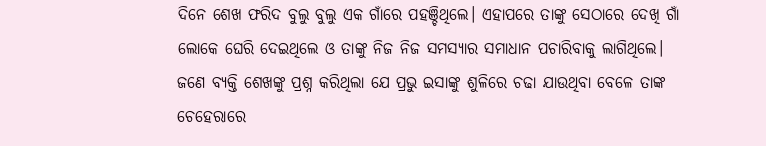ଦିନେ ଶେଖ ଫରିଦ ବୁଲୁ ବୁଲୁ ଏକ ଗାଁରେ ପହଞ୍ଚିଥିଲେ। ଏହାପରେ ତାଙ୍କୁ ସେଠାରେ ଦେଖି ଗାଁ ଲୋକେ ଘେରି ଦେଇଥିଲେ ଓ ତାଙ୍କୁ ନିଜ ନିଜ ସମସ୍ୟାର ସମାଧାନ ପଚାରିବାକୁ ଲାଗିଥିଲେ। ଜଣେ ବ୍ୟକ୍ତି ଶେଖଙ୍କୁ ପ୍ରଶ୍ନ କରିଥିଲା ଯେ ପ୍ରଭୁ ଇସାଙ୍କୁ ଶୁଳିରେ ଚଢା ଯାଉଥିବା ବେଳେ ତାଙ୍କ ଚେହେରାରେ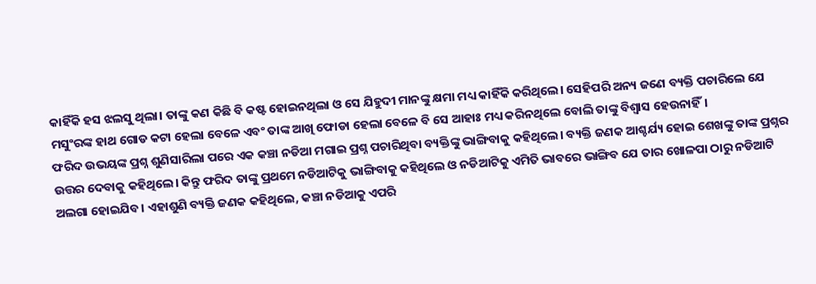କାହିଁକି ହସ ଝଲସୁ ଥିଲା। ତାଙ୍କୁ କଣ କିଛି ବି କଷ୍ଟ ହୋଇନଥିଲା ଓ ସେ ଯିହୁଦୀ ମାନଙ୍କୁ କ୍ଷମା ମଧ୍ୟ କାହିଁକି କରିଥିଲେ। ସେହିପରି ଅନ୍ୟ ଜଣେ ବ୍ୟକ୍ତି ପଚାରିଲେ ଯେ ମସୁଂରଙ୍କ ହାଥ ଗୋଡ କଟା ହେଲା ବେଳେ ଏବଂ ତାଙ୍କ ଆଖି ଫୋଡା ହେଲା ବେଳେ ବି ସେ ଆହାଃ ମଧ୍ୟ କରିନଥିଲେ ବୋଲି ତାଙ୍କୁ ବିଶ୍ୱାସ ହେଉନାହିଁ।
ଫରିଦ ଉଭୟଙ୍କ ପ୍ରଶ୍ନ ଶୁଣିସାରିଲା ପରେ ଏକ କଞ୍ଚା ନଡିଆ ମଗାଇ ପ୍ରଶ୍ନ ପଚାରିଥିବା ବ୍ୟକ୍ତିଙ୍କୁ ଭାଙ୍ଗିବାକୁ କହିଥିଲେ। ବ୍ୟକ୍ତି ଜଣକ ଆଶ୍ଚର୍ଯ୍ୟ ହୋଇ ଶେଖଙ୍କୁ ତାଙ୍କ ପ୍ରଶ୍ନର ଉତ୍ତର ଦେବାକୁ କହିଥିଲେ। କିନ୍ତୁ ଫରିଦ ତାଙ୍କୁ ପ୍ରଥମେ ନଡିଆଟିକୁ ଭାଙ୍ଗିବାକୁ କହିଥିଲେ ଓ ନଡିଆଟିକୁ ଏମିତି ଭାବରେ ଭାଙ୍ଗିବ ଯେ ତାର ଖୋଳପା ଠାରୁ ନଡିଆଟି ଅଲଗା ହୋଇଯିବ। ଏହାଶୁଣି ବ୍ୟକ୍ତି ଜଣକ କହିଥିଲେ, କଞ୍ଚା ନଡିଆକୁ ଏପରି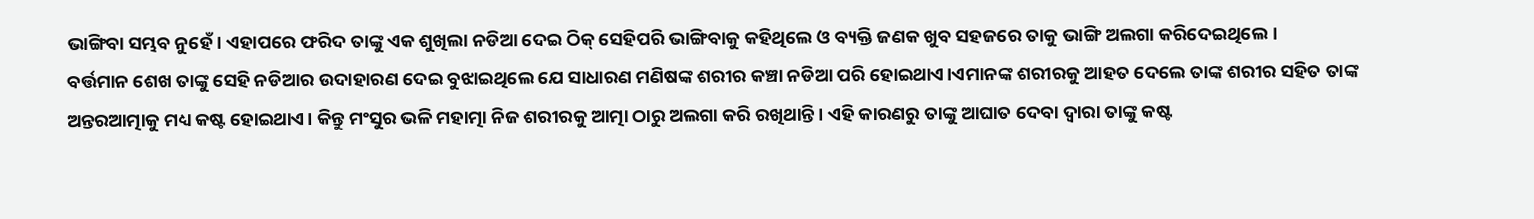ଭାଙ୍ଗିବା ସମ୍ଭବ ନୁହେଁ। ଏହାପରେ ଫରିଦ ତାଙ୍କୁ ଏକ ଶୁଖିଲା ନଡିଆ ଦେଇ ଠିକ୍ ସେହିପରି ଭାଙ୍ଗିବାକୁ କହିଥିଲେ ଓ ବ୍ୟକ୍ତି ଜଣକ ଖୁବ ସହଜରେ ତାକୁ ଭାଙ୍ଗି ଅଲଗା କରିଦେଇଥିଲେ।
ବର୍ତ୍ତମାନ ଶେଖ ତାଙ୍କୁ ସେହି ନଡିଆର ଉଦାହାରଣ ଦେଇ ବୁଝାଇଥିଲେ ଯେ ସାଧାରଣ ମଣିଷଙ୍କ ଶରୀର କଞ୍ଚା ନଡିଆ ପରି ହୋଇଥାଏ।ଏମାନଙ୍କ ଶରୀରକୁ ଆହତ ଦେଲେ ତାଙ୍କ ଶରୀର ସହିତ ତାଙ୍କ ଅନ୍ତରଆତ୍ମାକୁ ମଧ୍ୟ କଷ୍ଟ ହୋଇଥାଏ। କିନ୍ତୁ ମଂସୁର ଭଳି ମହାତ୍ମା ନିଜ ଶରୀରକୁ ଆତ୍ମା ଠାରୁ ଅଲଗା କରି ରଖିଥାନ୍ତି। ଏହି କାରଣରୁ ତାଙ୍କୁ ଆଘାତ ଦେବା ଦ୍ୱାରା ତାଙ୍କୁ କଷ୍ଟ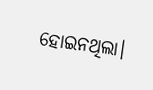ହୋଇନଥିଲା।